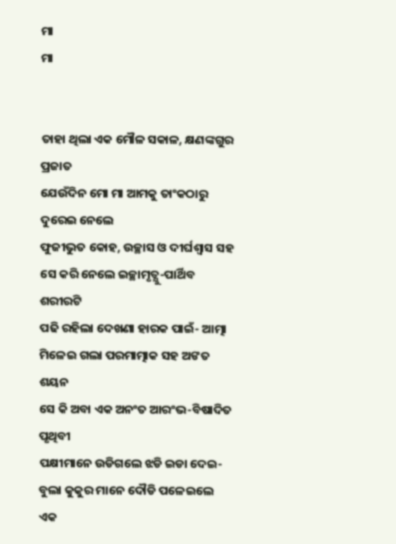ମା
ମା


ତାହା ଥିଲା ଏକ ମୌଳ ସକାଳ, କ୍ଷଣଙ୍କଗୁର ପ୍ରଜାତ
ଯେଉଁଦିନ ମୋ ମା ଆମକୁ ତାଂକଠାରୁ ଦୁରେଇ ନେଲେ
ଫୁଜୀଭୁତ କୋହ, ଉଚ୍ଛାସ ଓ ଦୀର୍ଘଶ୍ବାସ ସହ
ସେ କରି ନେଲେ ଇଚ୍ଛାମୃତ୍ଯୁ-ପାର୍ଥିବ ଶରୀରଟି
ପଢି ରହିଲା ଦେଖଣା ହାରକ ପାଇଁ- ଆତ୍ମା
ମିଳେଇ ଗଲା ପରମାତ୍ମାକ ସହ ଅଙତ ଶୟନ
ସେ କି ଅବା ଏକ ଅନଂତ ଆରଂଭ-ବିଷାଦିତ ପୃଥିବୀ
ପକ୍ଷୀମାନେ ଉଡିଗଲେ ଝଡି ଇଡା ଦେଇ-
ବୁଲା କୁକୁର ମାନେ ଦୌଡି ପଳେଇଲେ ଏକ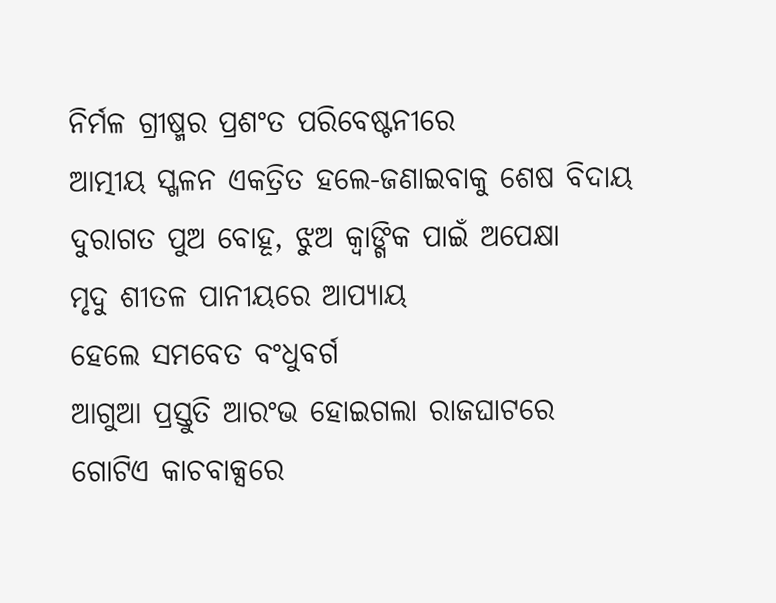ନିର୍ମଳ ଗ୍ରୀଷ୍ମର ପ୍ରଶଂତ ପରିବେଷ୍ଟନୀରେ
ଆତ୍ମୀୟ ସ୍ଖଳନ ଏକତ୍ରିତ ହଲେ-ଜଣାଇବାକୁ ଶେଷ ବିଦାୟ
ଦୁରାଗତ ପୁଅ ବୋହୂ, ଝୁଅ କ୍ୱାଙ୍ଗିକ ପାଇଁ ଅପେକ୍ଷା
ମୃଦୁ ଶୀତଳ ପାନୀୟରେ ଆପ୍ୟାୟ
ହେଲେ ସମବେତ ବଂଧୁବର୍ଗ
ଆଗୁଆ ପ୍ରସ୍ତୁତି ଆରଂଭ ହୋଇଗଲା ରାଜଘାଟରେ
ଗୋଟିଏ କାଚବାକ୍ସରେ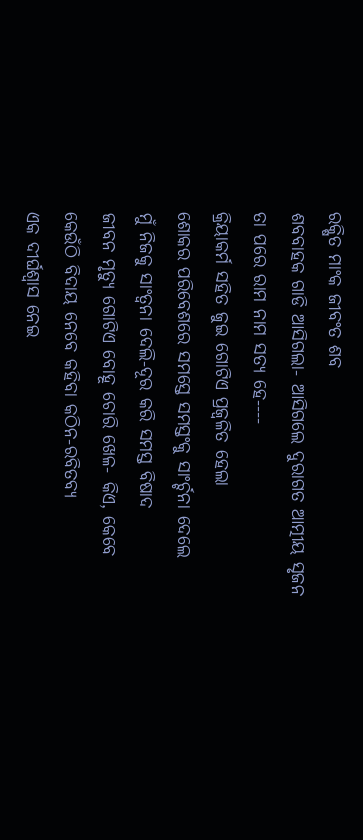ରକ୍ଷିତ ମାଂକ ଜୀବଂତ ଶବ
ଶବବାହକ ଗାଡି ଆସିଗଲା- ଆସିଗଲେ ଦୁରାଗତ ଆତ୍ମୀୟ ସୃଜନ
ତା ପରେ ରାମ ନାମ ସତ୍ୟ ହେ----
କ୍ରିୟାକର୍ମ ସହିତ ଜୁଇ ଗୋଟିଏ ପ୍ରଜ୍ବଳିତ ହେଲା
ଶୋକର ପରିବେଶରେ ସମସ୍ତେ ସମସ୍ତଂକୁ ସାଂର୍ଚ୍ଚନା ଦେଲେ
ମୁଁ ନିଜକୁ ସାଂତ୍ବନା ଦେଲି-ଦୂର କରି ସମସ୍ତ ବିଷାଦ
ଜୀବନ ମୃତ୍ୟୁ ଗୋଟିଏ ବୋହୂ ଚୋରି ଖେଳ- କିଏ, କେବେ
କେଉଁଠି ବିଦାୟ ନେବେ କହିବା କଠିନ-ରବିତବ୍ୟ
ଏକ ଦୀର୍ଘଶ୍ଵାସ ନେଇ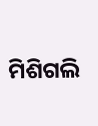ମିଶିଗଲି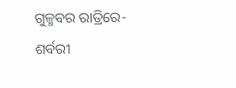ଗୁଳ୍ମବର ରାତ୍ରିରେ-ଶର୍ବରୀ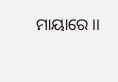ମାୟାରେ ।।